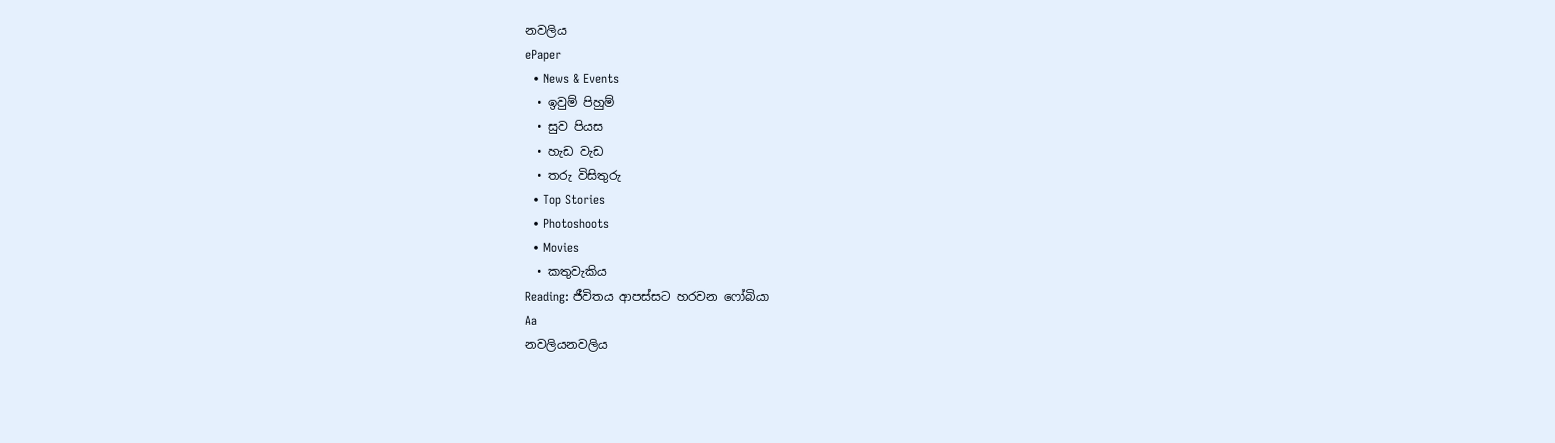නවලිය
ePaper
  • News & Events
  • ඉවුම් පිහුම්
  • සුව පියස
  • හැඩ වැඩ
  • තරු විසිතුරු
  • Top Stories
  • Photoshoots
  • Movies
  • කතුවැකිය
Reading: ජීවිතය ආපස්සට හරවන ෆෝබියා
Aa
නවලියනවලිය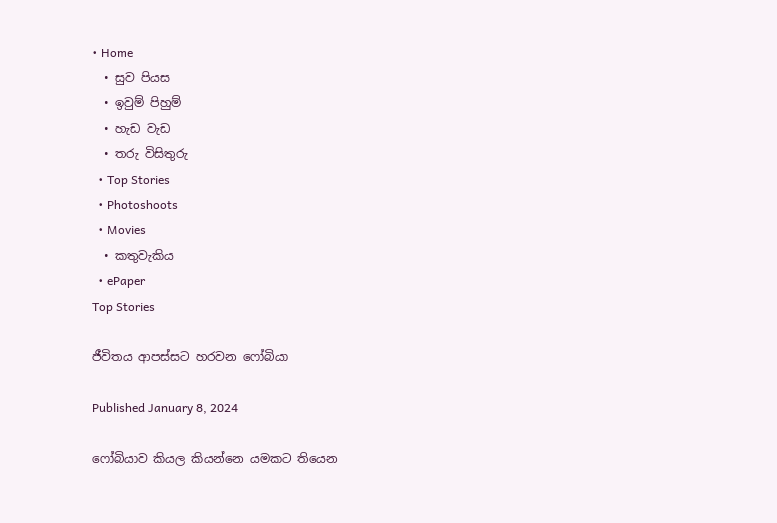• Home
  • සුව පියස
  • ඉවුම් පිහුම්
  • හැඩ වැඩ
  • තරු විසිතුරු
  • Top Stories
  • Photoshoots
  • Movies
  • කතුවැකිය
  • ePaper
Top Stories

ජීවිතය ආපස්සට හරවන ෆෝබියා

Published January 8, 2024

ෆෝබියාව කියල කියන්නෙ යමකට තියෙන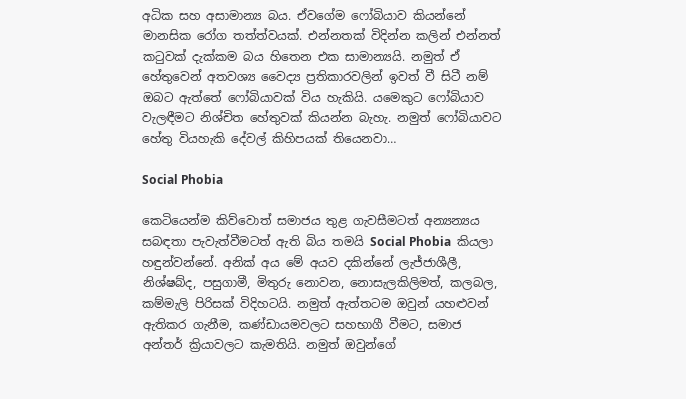අධික සහ අසාමාන්‍ය බය. ඒවගේම ෆෝබියාව කියන්නේ මානසික රෝග තත්ත්වයක්. එන්නතක් විදින්න කලින් එන්නත් කටුවක් දැක්කම බය හිතෙන එක සාමාන්‍යයි. නමුත් ඒ හේතුවෙන් අතවශ්‍ය වෛද්‍ය ප්‍රතිකාරවලින් ඉවත් වී සිටී නම් ඔබට ඇත්තේ ෆෝබියාවක් විය හැකියි. යමෙකුට ෆෝබියාව වැලඳීමට නිශ්චිත හේතුවක් කියන්න බැහැ. නමුත් ෆෝබියාවට හේතු වියහැකි දේවල් කිහිපයක් තියෙනවා…

Social Phobia

කෙටියෙන්ම කිව්වොත් සමාජය තුළ ගැවසීමටත් අන්‍යන්‍යය සබඳතා පැවැත්වීමටත් ඇති බිය තමයි Social Phobia  කියලා හඳුන්වන්නේ. අනික් අය මේ අයව දකින්නේ ලැජ්ජාශීලී, නිශ්ෂබ්ද, පසුගාමී, මිතුරු නොවන, නොසැලකිලිමත්, කලබල, කම්මැලි පිරිසක් විදිහටයි. නමුත් ඇත්තටම ඔවුන් යහළුවන් ඇතිකර ගැනීම, කණ්ඩායමවලට සහභාගී වීමට, සමාජ අන්තර් ක්‍රියාවලට කැමතියි. නමුත් ඔවුන්ගේ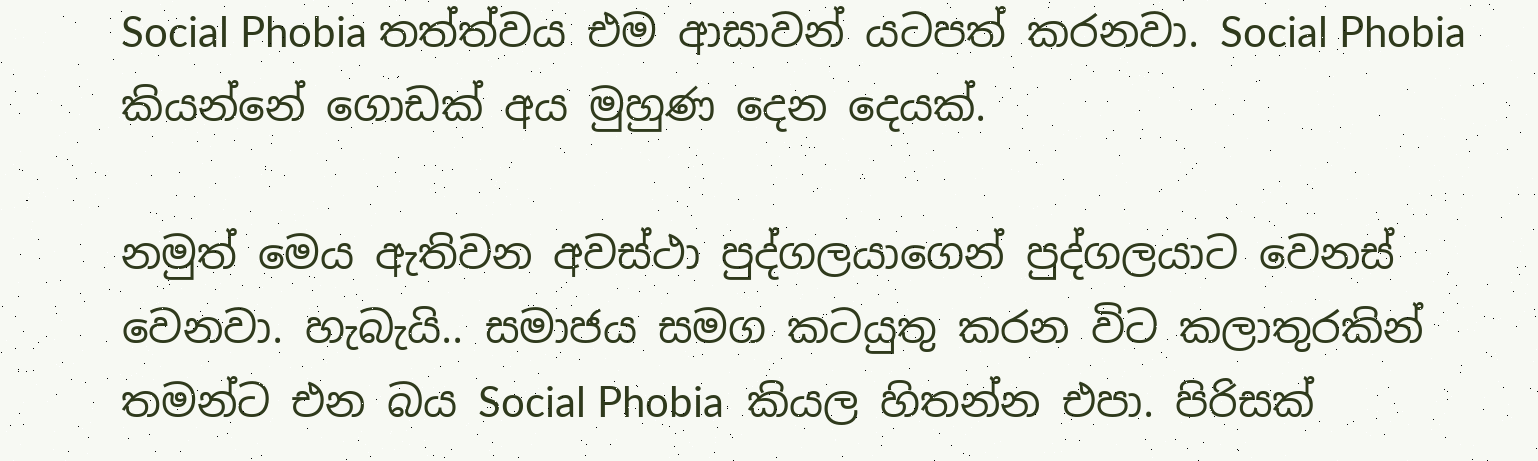Social Phobia තත්ත්වය එම ආසාවන් යටපත් කරනවා. Social Phobia කියන්නේ ගොඩක් අය මුහුණ දෙන දෙයක්.

නමුත් මෙය ඇතිවන අවස්ථා පුද්ගලයාගෙන් පුද්ගලයාට වෙනස් වෙනවා. හැබැයි.. සමාජය සමග කටයුතු කරන විට කලාතුරකින් තමන්ට එන බය Social Phobia  කියල හිතන්න එපා. පිරිසක්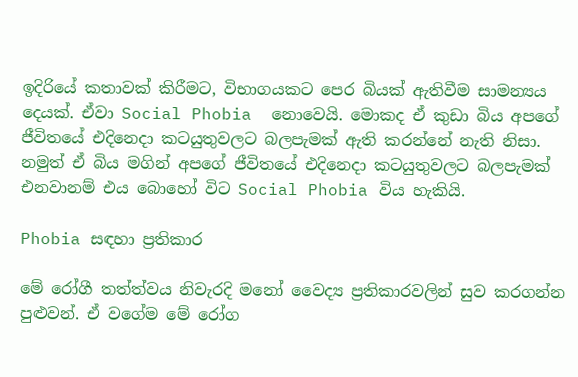ඉදිරියේ කතාවක් කිරීමට, විභාගයකට පෙර බියක් ඇතිවීම සාමන්‍යය දෙයක්. ඒවා Social Phobia  නොවෙයි. මොකද ඒ කුඩා බිය අපගේ ජීවිතයේ එදිනෙදා කටයුතුවලට බලපැමක් ඇති කරන්නේ නැති නිසා. නමුත් ඒ බිය මගින් අපගේ ජීවිතයේ එදිනෙදා කටයුතුවලට බලපැමක් එනවානම් එය බොහෝ විට Social Phobia විය හැකියි.

Phobia සඳහා ප්‍රතිකාර

මේ රෝගී තත්ත්වය නිවැරදි මනෝ වෛද්‍ය ප්‍රතිකාරවලින් සුව කරගන්න පුළුවන්. ඒ වගේම මේ රෝග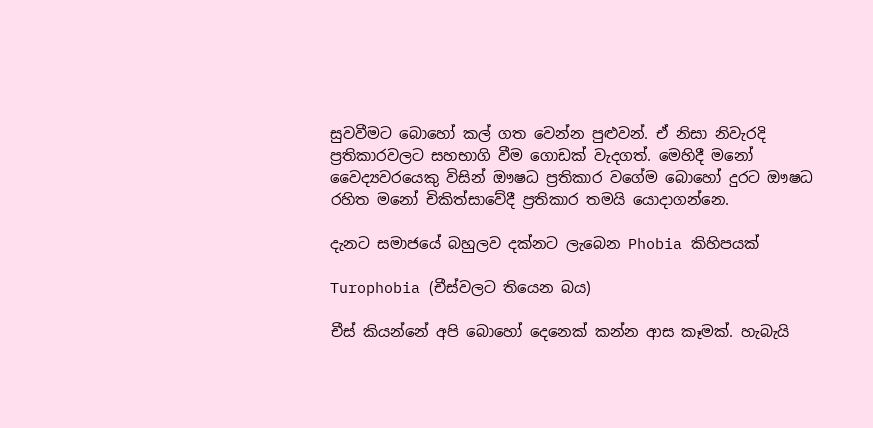සුවවීමට බොහෝ කල් ගත වෙන්න පුළුවන්. ඒ නිසා නිවැරදි ප්‍රතිකාරවලට සහභාගි වීම ගොඩක් වැදගත්. මෙහිදී මනෝ වෛද්‍යවරයෙකු විසින් ඖෂධ ප්‍රතිකාර වගේම බොහෝ දුරට ඖෂධ රහිත මනෝ චිකිත්සාවේදී ප්‍රතිකාර තමයි යොදාගන්නෙ.

දැනට සමාජයේ බහුලව දක්නට ලැබෙන Phobia කිහිපයක්

Turophobia (චීස්වලට තියෙන බය)

චීස් කියන්නේ අපි බොහෝ දෙනෙක් කන්න ආස කෑමක්. හැබැයි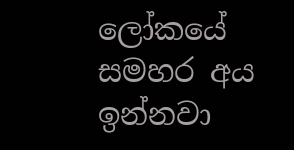ලෝකයේ සමහර අය ඉන්නවා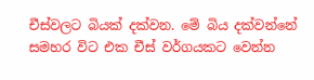චීස්වලට බියක් දක්වන. මේ බිය දක්වන්නේ සමහර විට එක චීස් වර්ගයකට වෙන්න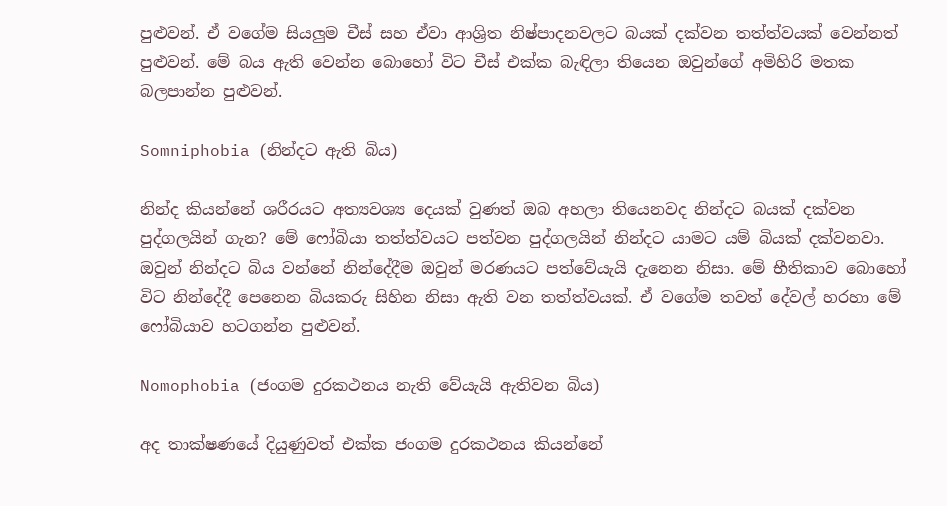පුළුවන්. ඒ වගේම සියලුම චීස් සහ ඒවා ආශ්‍රිත නිෂ්පාදනවලට බයක් දක්වන තත්ත්වයක් වෙන්නත් පුළුවන්. මේ බය ඇති වෙන්න බොහෝ විට චීස් එක්ක බැඳිලා තියෙන ඔවුන්ගේ අමිහිරි මතක බලපාන්න පුළුවන්.

Somniphobia (නින්දට ඇති බිය)

නින්ද කියන්නේ ශරීරයට අත්‍යවශ්‍ය දෙයක් වුණත් ඔබ අහලා තියෙනවද නින්දට බයක් දක්වන පුද්ගලයින් ගැන? මේ ෆෝබියා තත්ත්වයට පත්වන පුද්ගලයින් නින්දට යාමට යම් බියක් දක්වනවා. ඔවුන් නින්දට බිය වන්නේ නින්දේදීම ඔවුන් මරණයට පත්වේයැයි දැනෙන නිසා. මේ භීතිකාව බොහෝ විට නින්දේදී පෙනෙන බියකරු සිහින නිසා ඇති වන තත්ත්වයක්. ඒ වගේම තවත් දේවල් හරහා මේ ෆෝබියාව හටගන්න පුළුවන්.

Nomophobia (ජංගම දුරකථනය නැති වේයැයි ඇතිවන බිය)

අද තාක්ෂණයේ දියුණුවත් එක්ක ජංගම දුරකථනය කියන්නේ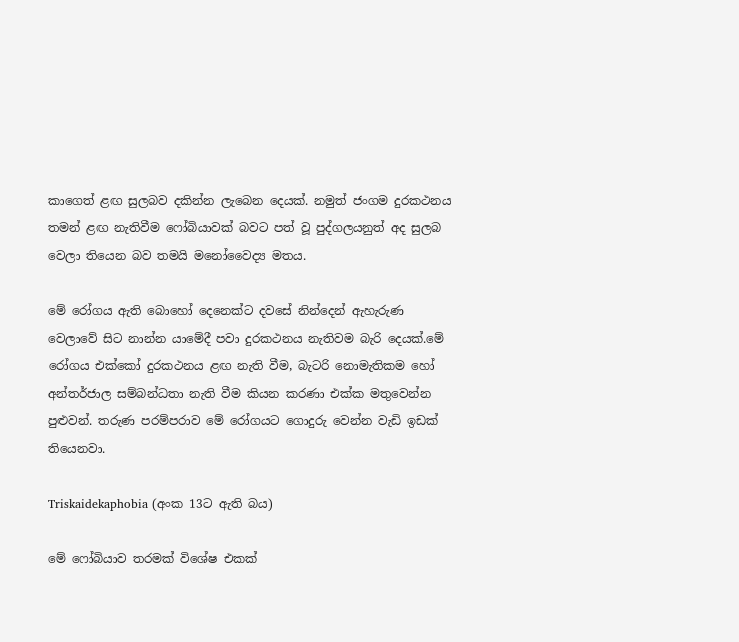කාගෙත් ළඟ සුලබව දකින්න ලැබෙන දෙයක්. නමුත් ජංගම දුරකථනය තමන් ළඟ නැතිවීම ෆෝබියාවක් බවට පත් වූ පුද්ගලයනුත් අද සුලබ වෙලා තියෙන බව තමයි මනෝවෛද්‍ය මතය.

මේ රෝගය ඇති බොහෝ දෙනෙක්ට දවසේ නින්දෙන් ඇහැරුණ වෙලාවේ සිට නාන්න යාමේදී පවා දුරකථනය නැතිවම බැරි දෙයක්.මේ රෝගය එක්කෝ දුරකථනය ළඟ නැති වීම, බැටරි නොමැතිකම හෝ අන්තර්ජාල සම්බන්ධතා නැති වීම කියන කරණා එක්ක මතුවෙන්න පුළුවන්. තරුණ පරම්පරාව මේ රෝගයට ගොදුරු වෙන්න වැඩි ඉඩක් තියෙනවා.

Triskaidekaphobia (අංක 13ට ඇති බය)

මේ ෆෝබියාව තරමක් විශේෂ එකක්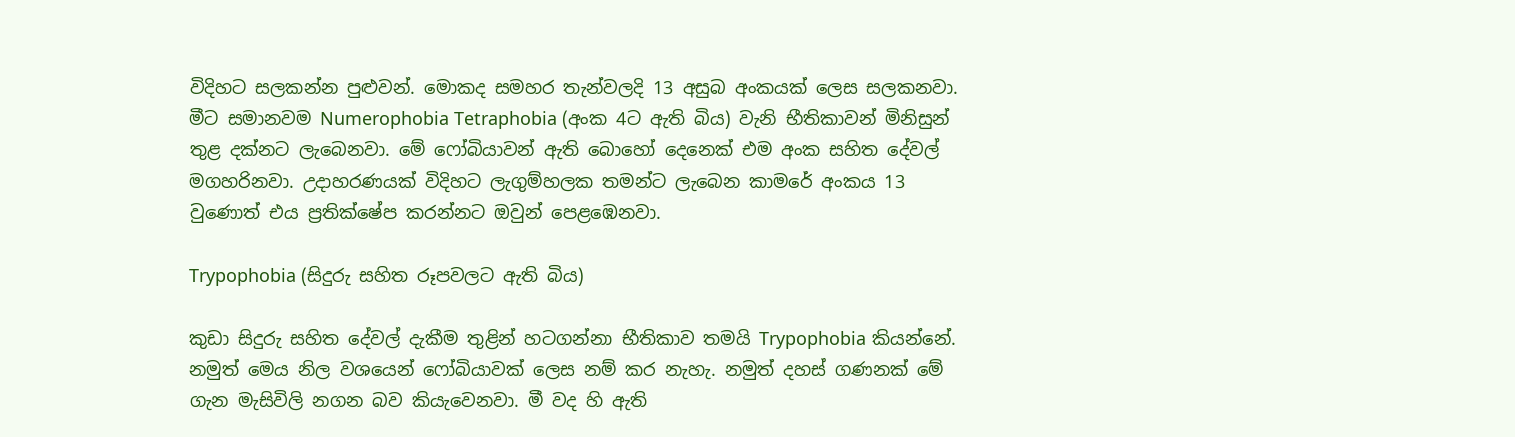විදිහට සලකන්න පුළුවන්. මොකද සමහර තැන්වලදි 13 අසුබ අංකයක් ලෙස සලකනවා. මීට සමානවම Numerophobia Tetraphobia (අංක 4ට ඇති බිය) වැනි භීතිකාවන් මිනිසුන් තුළ දක්නට ලැබෙනවා. මේ ෆෝබියාවන් ඇති බොහෝ දෙනෙක් එම අංක සහිත දේවල් මගහරිනවා. උදාහරණයක් විදිහට ලැගුම්හලක තමන්ට ලැබෙන කාමරේ අංකය 13 වුණොත් එය ප්‍රතික්ෂේප කරන්නට ඔවුන් පෙළඹෙනවා.

Trypophobia (සිදුරු සහිත රූපවලට ඇති බිය)

කුඩා සිදුරු සහිත දේවල් දැකීම තුළින් හටගන්නා භීතිකාව තමයි Trypophobia කියන්නේ. නමුත් මෙය නිල වශයෙන් ෆෝබියාවක් ලෙස නම් කර නැහැ. නමුත් දහස් ගණනක් මේ ගැන මැසිවිලි නගන බව කියැවෙනවා. මී වද හි ඇති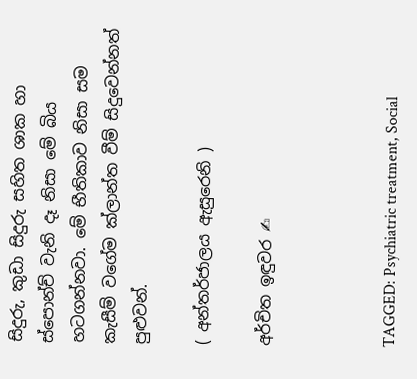සිදුරු, කුඩා සිදුරු සහිත ශාක හා ස්පොන්ච් වැනි දෑ නිසා මේ බිය හටගන්නවා. මේ භීතිකාව නිසා සම කැසීම් වගේම ක්ලාන්ත වීම් සිදුවෙන්නත් පුළුවන්.

( අන්තර්ජාලය ඇසුරෙනි )

අර්චිත ඉඳුවර ✍



TAGGED: Psychiatric treatment, Social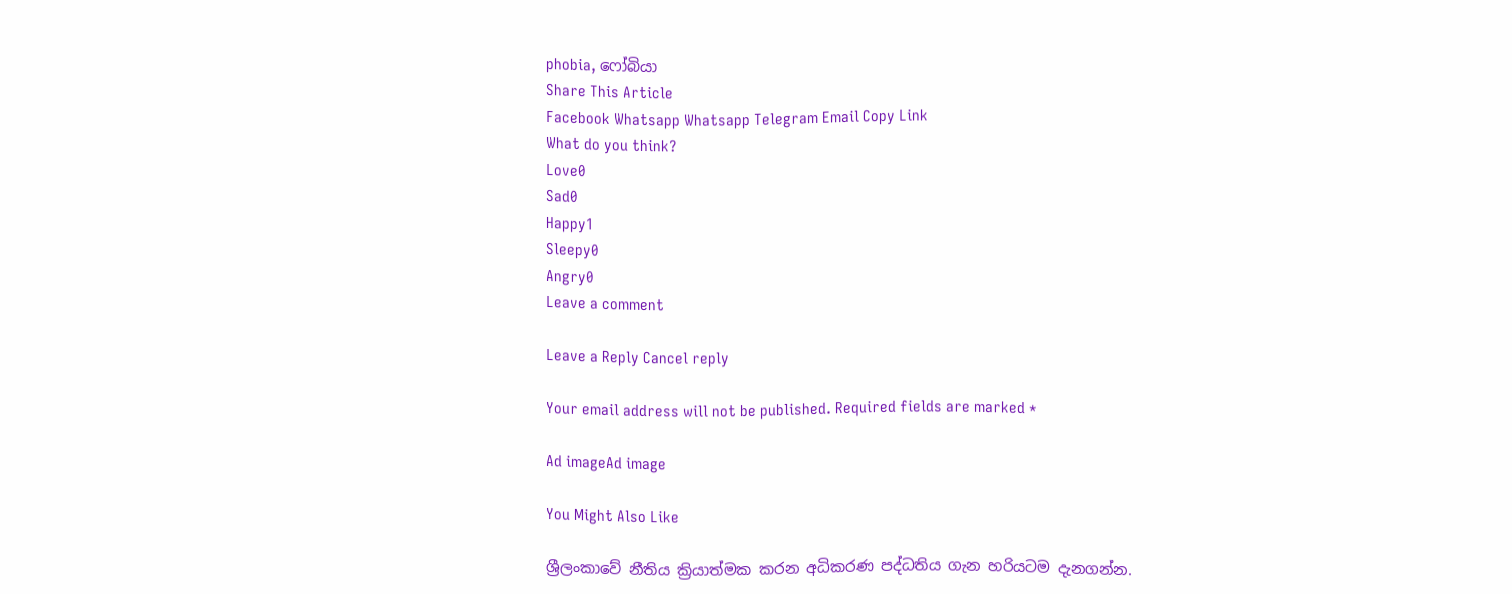phobia, ෆෝබියා
Share This Article
Facebook Whatsapp Whatsapp Telegram Email Copy Link
What do you think?
Love0
Sad0
Happy1
Sleepy0
Angry0
Leave a comment

Leave a Reply Cancel reply

Your email address will not be published. Required fields are marked *

Ad imageAd image

You Might Also Like

ශ්‍රීලංකාවේ නීතිය ක්‍රියාත්මක කරන අධිකරණ පද්ධතිය ගැන හරියටම දැනගන්න.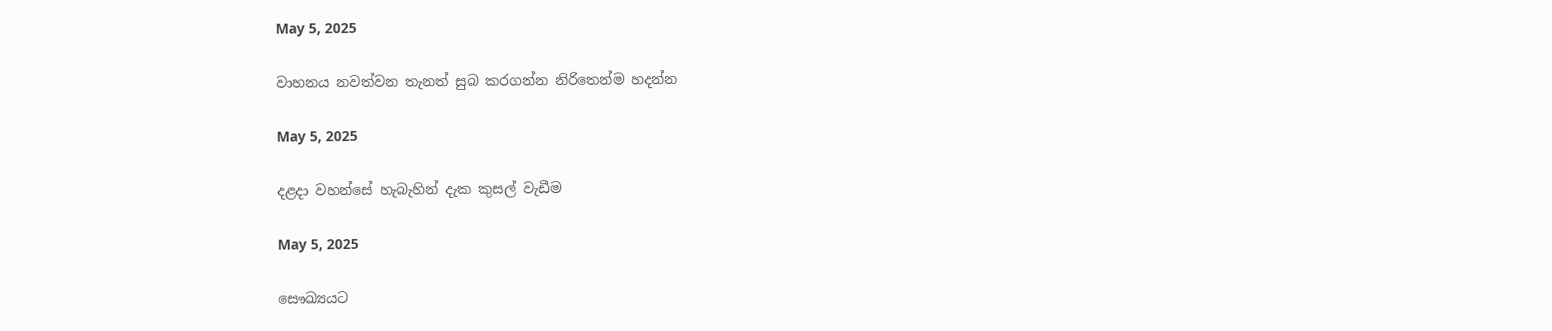May 5, 2025

වාහනය නවත්වන තැනත් සුබ කරගන්න නිරිතෙන්ම හදන්න

May 5, 2025

දළදා වහන්සේ හැබැහින් දැක කුසල් වැඩීම

May 5, 2025

සෞඛ්‍යයට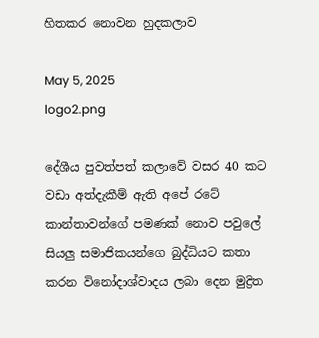හිතකර නොවන හුදකලාව

May 5, 2025
logo2.png

දේශීය පුවත්පත් කලාවේ වසර 40 කට වඩා අත්දැකීම් ඇති අපේ රටේ කාන්තාවන්ගේ පමණක් නොව පවුලේ සියලු සමාජිකයන්ගෙ බුද්ධියට කතා කරන විනෝදාශ්වාදය ලබා දෙන මුද්‍රිත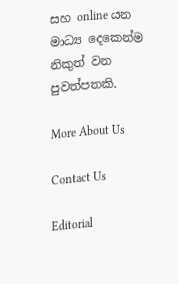සහ online යන මාධ්‍ය දෙකෙන්ම නිකුත් වන පුවත්පතකි.

More About Us

Contact Us

Editorial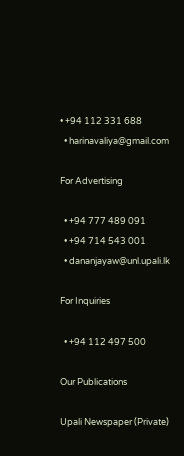• +94 112 331 688
  • harinavaliya@gmail.com

For Advertising

  • +94 777 489 091
  • +94 714 543 001
  • dananjayaw@unl.upali.lk

For Inquiries

  • +94 112 497 500

Our Publications

Upali Newspaper (Private)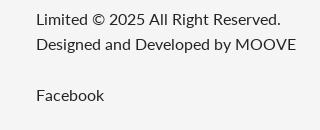Limited © 2025 All Right Reserved.
Designed and Developed by MOOVE

Facebook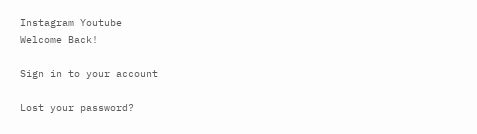Instagram Youtube
Welcome Back!

Sign in to your account

Lost your password?